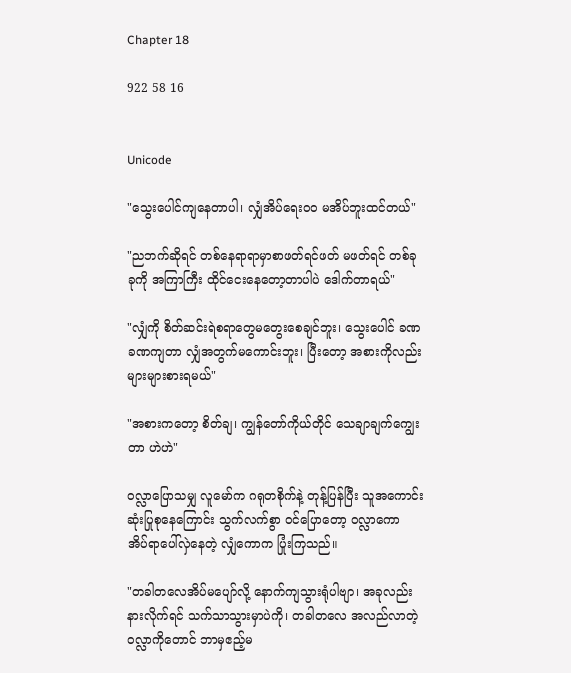Chapter 18

922 58 16


Unicode

"သွေးပေါင်ကျနေတာပါ၊ လျှံအိပ်ရေး၀၀ မအိပ်ဘူးထင်တယ်"

"ညဘက်ဆိုရင် တစ်နေရာရာမှာစာဖတ်ရင်ဖတ် မဖတ်ရင် တစ်ခုခုကို အကြာကြီး ထိုင်ငေးနေတော့တာပါပဲ ဒေါက်တာရယ်"

"လျှံကို စိတ်ဆင်းရဲစရာတွေမတွေးစေချင်ဘူး၊ သွေးပေါင် ခဏခဏကျတာ လျှံအတွက်မကောင်းဘူး၊ ပြီးတော့ အစားကိုလည်းများများစားရမယ်"

"အစားကတော့ စိတ်ချ၊ ကျွန်တော်ကိုယ်တိုင် သေချာချက်ကျွေးတာ ဟဲဟဲ"

ဝလ္လာပြောသမျှ လူမော်က ဂရုတစိုက်နဲ့ တုန့်ပြန်ပြီး သူအကောင်းဆုံးပြုစုနေကြောင်း သွက်လက်စွာ ၀င်ပြောတော့ ဝလ္လာကော အိပ်ရာပေါ်လှဲနေတဲ့ လျှံကောက ပြုံးကြသည်။

"တခါတလေအိပ်မပျော်လို့ နောက်ကျသွားရုံပါဗျာ၊ အခုလည်း နားလိုက်ရင် သက်သာသွားမှာပဲကို၊ တခါတလေ အလည်လာတဲ့ ဝလ္လာကိုတောင် ဘာမှဧည့်မ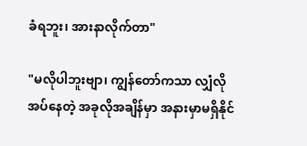ခံရဘူး၊ အားနာလိုက်တာ"

"မလိုပါဘူးဗျာ၊ ကျွန်တော်ကသာ လျှံလိုအပ်နေတဲ့ အခုလိုအချိန်မှာ အနားမှာမရှိနိုင်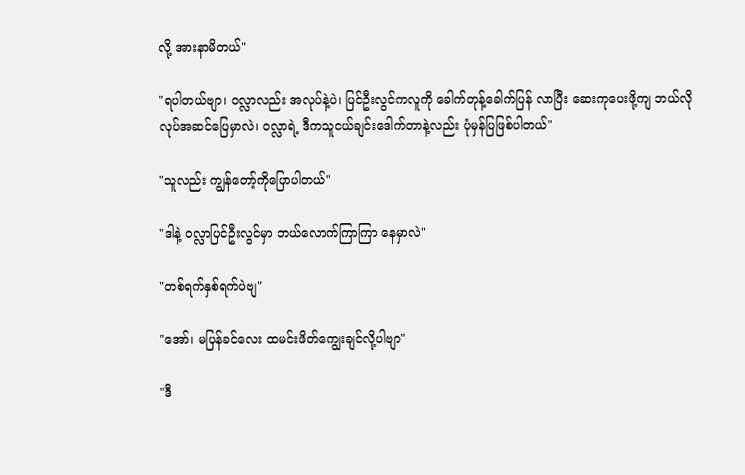လို့ အားနာမိတယ်"

"ရပါတယ်ဗျာ၊ ဝလ္လာလည်း အလုပ်နဲ့ပဲ၊ ပြင်ဦးလွင်ကလူကို ခေါက်တုန့်ခေါက်ပြန် လာပြီး ဆေးကုပေးဖို့ကျ ဘယ်လိုလုပ်အဆင်ပြေမှာလဲ၊ ဝလ္လာရဲ့ ဒီကသူငယ်ချင်းဒေါက်တာနဲ့လည်း ပုံမှန်ပြဖြစ်ပါတယ်"

"သူလည်း ကျွန်တော့်ကိုပြောပါတယ်"

"ဒါနဲ့ ဝလ္လာပြင်ဦးလွင်မှာ ဘယ်လောက်ကြာကြာ နေမှာလဲ"

"တစ်ရက်နှစ်ရက်ပဲဗျ"

"အော်၊ မပြန်ခင်လေး ထမင်းဖိတ်ကျွေးချင်လို့ပါဗျာ"

"ဒီ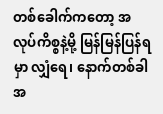တစ်ခေါက်ကတော့ အလုပ်ကိစ္စနဲ့မို့ မြန်မြန်ပြန်ရမှာ လျှံရေ၊ နောက်တစ်ခါ အ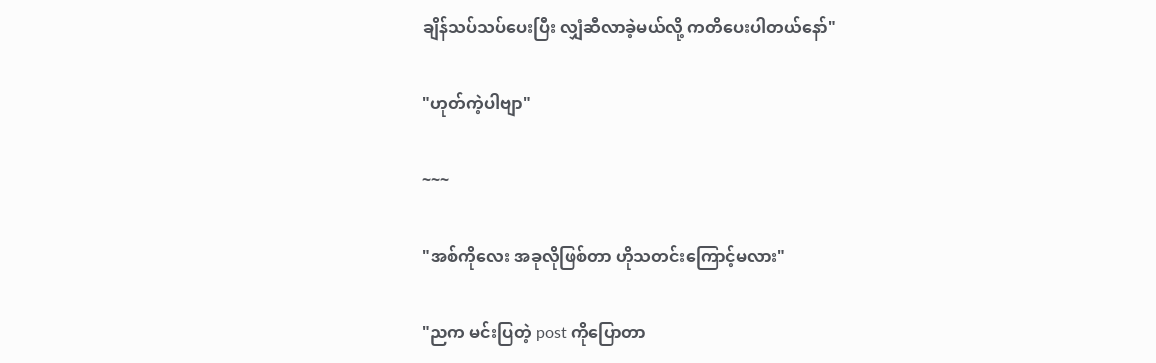ချိန်သပ်သပ်ပေးပြီး လျှံဆီလာခဲ့မယ်လို့ ကတိပေးပါတယ်နော်"

"ဟုတ်ကဲ့ပါဗျာ"

~~~

"အစ်ကိုလေး အခုလိုဖြစ်တာ ဟိုသတင်းကြောင့်မလား"

"ညက မင်းပြတဲ့ post ကိုပြောတာ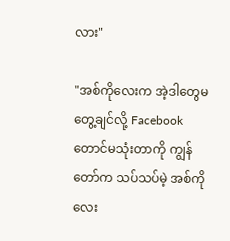လား"

"အစ်ကိုလေးက အဲ့ဒါတွေမတွေ့ချင်လို့ Facebook တောင်မသုံးတာကို ကျွန်တော်က သပ်သပ်မဲ့ အစ်ကိုလေး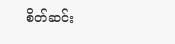စိတ်ဆင်း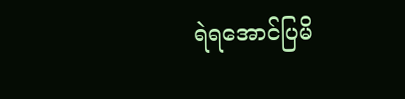ရဲရအောင်ပြမိ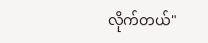လိုက်တယ်"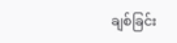ချစ်ခြင်း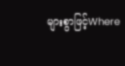များစွာဖြင့်Where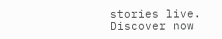stories live. Discover now